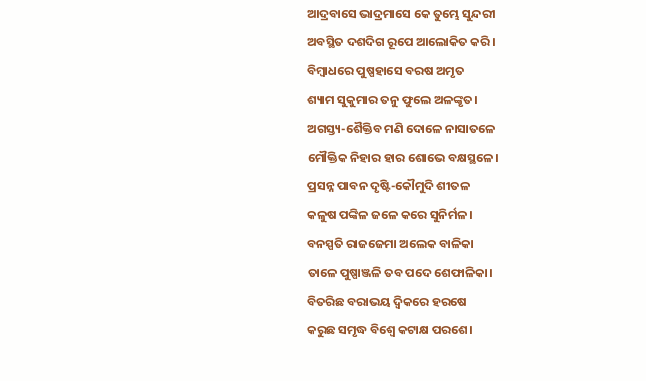ଆଦ୍ରବାସେ ଭାଦ୍ରମାସେ କେ ତୁମ୍ଭେ ସୁନ୍ଦରୀ
ଅବସ୍ଥିତ ଦଶଦିଗ ରୂପେ ଆଲୋକିତ କରି।
ବିମ୍ବାଧରେ ପୁଷ୍ପହାସେ ବରଷ ଅମୃତ
ଶ୍ୟାମ ସୁକୁମାର ତନୁ ଫୁଲେ ଅଳଙ୍କୃତ।
ଅଗସ୍ତ୍ୟ-ଶୈକ୍ତିବ ମଣି ଦୋଳେ ନାସାତଳେ
ମୌକ୍ତିକ ନିହାର ହାର ଶୋଭେ ବକ୍ଷସ୍ଥଳେ।
ପ୍ରସନ୍ନ ପାବନ ଦୃଷ୍ଟି-କୌମୁଦି ଶୀତଳ
କଳୁଷ ପଙ୍କିଳ ଜଳେ କରେ ସୁନିର୍ମଳ।
ବନସ୍ପତି ରାଜଜେମା ଅଲେକ ବାଳିକା
ତାଳେ ପୁଷ୍ପାଞ୍ଜଳି ତବ ପଦେ ଶେଫାଳିକା।
ବିତରିଛ ବରାଭୟ ଦ୍ବିକରେ ହରଷେ
କରୁଛ ସମୃଦ୍ଧ ବିଶ୍ବେ କଟାକ୍ଷ ପରଶେ।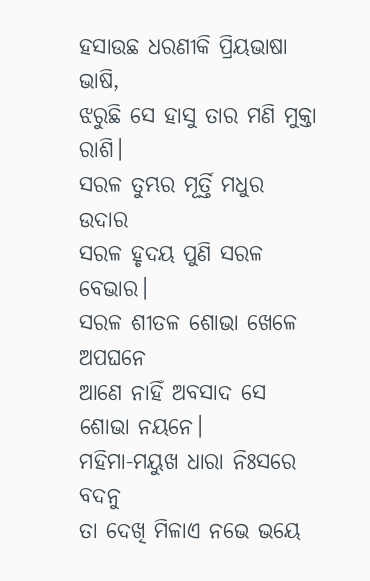ହସାଉଛ ଧରଣୀକି ପ୍ରିୟଭାଷା ଭାଷି,
ଝରୁଛି ସେ ହାସୁ ତାର ମଣି ମୁକ୍ତା ରାଶି।
ସରଳ ତୁମ୍ଭର ମୂର୍ତ୍ତି ମଧୁର ଉଦାର
ସରଳ ହୃଦୟ ପୁଣି ସରଳ ବେଭାର।
ସରଳ ଶୀତଳ ଶୋଭା ଖେଳେ ଅପଘନେ
ଆଣେ ନାହିଁ ଅବସାଦ ସେ ଶୋଭା ନୟନେ।
ମହିମା-ମୟୁଖ ଧାରା ନିଃସରେ ବଦନୁ
ତା ଦେଖି ମିଳାଏ ନଭେ ଭୟେ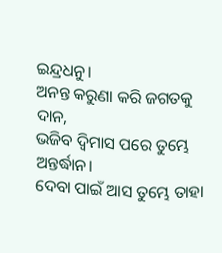ଇନ୍ଦ୍ରଧନୁ।
ଅନନ୍ତ କରୁଣା କରି ଜଗତକୁ ଦାନ,
ଭଜିବ ଦ୍ବିମାସ ପରେ ତୁମ୍ଭେ ଅନ୍ତର୍ଦ୍ଧାନ।
ଦେବା ପାଇଁ ଆସ ତୁମ୍ଭେ ତାହା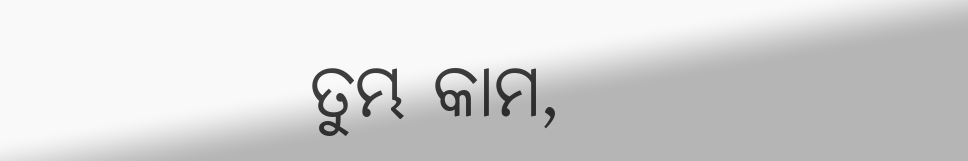ତୁମ୍ଭ କାମ,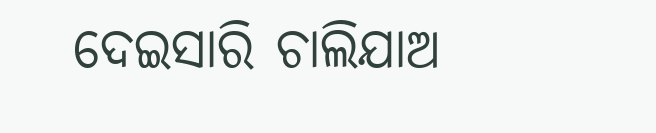ଦେଇସାରି ଚାଲିଯାଅ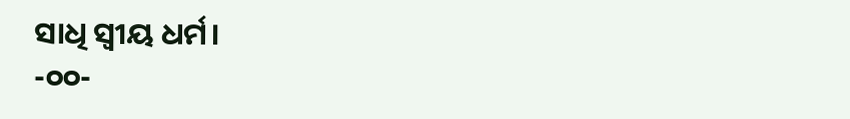ସାଧି ସ୍ବୀୟ ଧର୍ମ।
-୦୦-